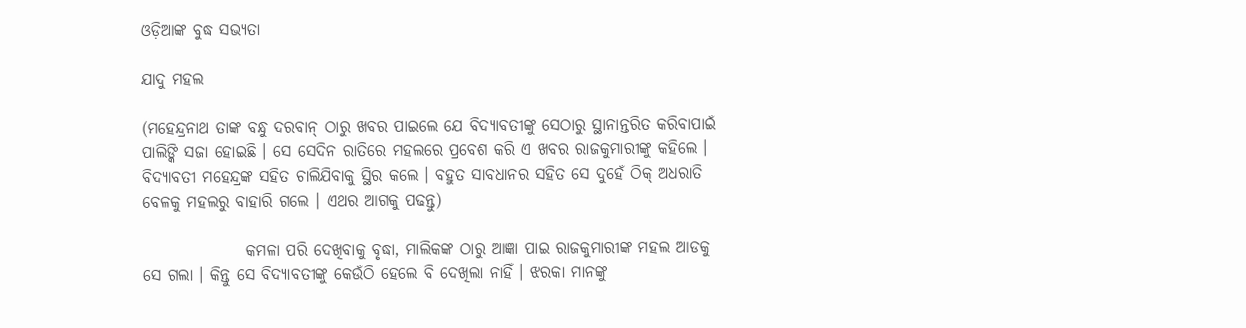ଓଡ଼ିଆଙ୍କ ବୁଦ୍ଧ ସଭ୍ୟତା

ଯାଦୁ ମହଲ

(ମହେନ୍ଦ୍ରନାଥ ତାଙ୍କ ବନ୍ଧୁ ଦରବାନ୍ ଠାରୁ ଖବର ପାଇଲେ ଯେ ବିଦ୍ୟାବତୀଙ୍କୁ ସେଠାରୁ ସ୍ଥାନାନ୍ତରିତ କରିବାପାଇଁ ପାଲିଙ୍କି ସଜା ହୋଇଛି । ସେ ସେଦିନ ରାତିରେ ମହଲରେ ପ୍ରବେଶ କରି ଏ ଖବର ରାଜକୁମାରୀଙ୍କୁ କହିଲେ । ବିଦ୍ୟାବତୀ ମହେନ୍ଦ୍ରଙ୍କ ସହିତ ଚାଲିଯିବାକୁ ସ୍ଥିର କଲେ । ବହୁତ ସାବଧାନର ସହିତ ସେ ଦୁହେଁ ଠିକ୍ ଅଧରାତି ବେଳକୁ ମହଲରୁ ବାହାରି ଗଲେ । ଏଥର ଆଗକୁ ପଢନ୍ତୁ)

                କମଳା ପରି ଦେଖିବାକୁ ବୃଦ୍ଧା, ମାଲିକଙ୍କ ଠାରୁ ଆଜ୍ଞା ପାଇ ରାଜକୁମାରୀଙ୍କ ମହଲ ଆଡକୁ ସେ ଗଲା । କିନ୍ତୁ ସେ ବିଦ୍ୟାବତୀଙ୍କୁ କେଉଁଠି ହେଲେ ବି ଦେଖିଲା ନାହିଁ । ଝରକା ମାନଙ୍କୁ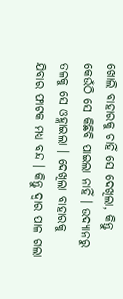ଖୋଲି ବାହାରକୁ ଚାହିଁ ସେ ଦେଖିଲା, କିନ୍ତୁ କେଉଁଠି ସେ କିଛିବି ପାଇଲା ନାହିଁ । ଉଦ୍ୟାନରୁ ତଳକୁ ସେ ଓହ୍ଲାଇଲା । ଦେଖିଲା ବାହାରକୁ ଯିବାର ଫାଟକ ମଧ୍ୟ ବନ୍ଦ । କିନ୍ତୁ ଦ୍ୱାର ପାଳ ଗଲା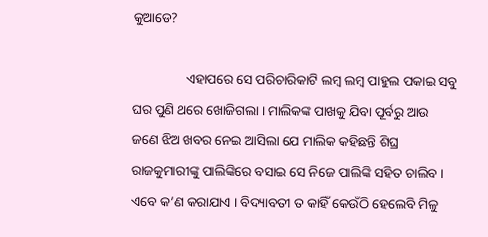କୁଆଡେ?

                ଏହାପରେ ସେ ପରିଚାରିକାଟି ଲମ୍ବ ଲମ୍ବ ପାହୁଲ ପକାଇ ସବୁ ଘର ପୁଣି ଥରେ ଖୋଜିଗଲା । ମାଲିକଙ୍କ ପାଖକୁ ଯିବା ପୂର୍ବରୁ ଆଉ ଜଣେ ଝିଅ ଖବର ନେଇ ଆସିଲା ଯେ ମାଲିକ କହିଛନ୍ତି ଶିଘ୍ର ରାଜକୁମାରୀଙ୍କୁ ପାଲିଙ୍କିରେ ବସାଇ ସେ ନିଜେ ପାଲିଙ୍କି ସହିତ ଚାଲିବ । ଏବେ କ’ଣ କରାଯାଏ । ବିଦ୍ୟାବତୀ ତ କାହିଁ କେଉଁଠି ହେଲେବି ମିଳୁ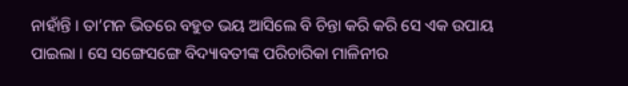ନାହାଁନ୍ତି । ତା’ମନ ଭିତରେ ବହୁତ ଭୟ ଆସିଲେ ବି ଚିନ୍ତା କରି କରି ସେ ଏକ ଉପାୟ ପାଇଲା । ସେ ସଙ୍ଗେସଙ୍ଗେ ବିଦ୍ୟାବତୀଙ୍କ ପରିଚାରିକା ମାଳିନୀର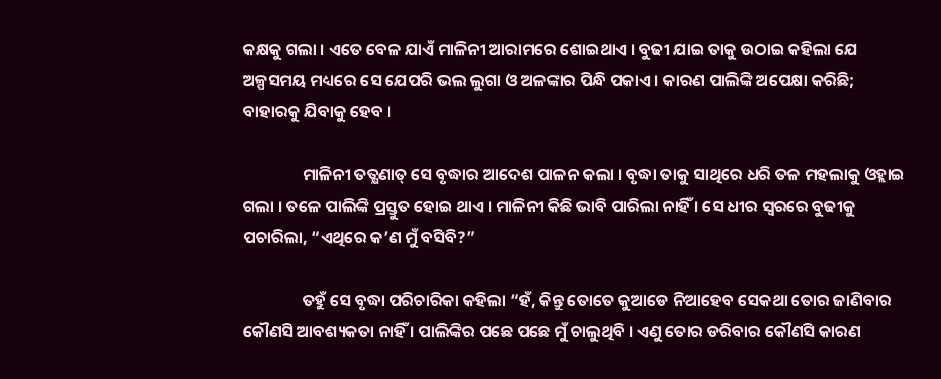କକ୍ଷକୁ ଗଲା । ଏତେ ବେଳ ଯାଏଁ ମାଳିନୀ ଆରାମରେ ଶୋଇଥାଏ । ବୁଢୀ ଯାଇ ତାକୁ ଉଠାଇ କହିଲା ଯେ ଅଳ୍ପସମୟ ମଧ୍ୟରେ ସେ ଯେପରି ଭଲ ଲୁଗା ଓ ଅଳଙ୍କାର ପିନ୍ଧି ପକାଏ । କାରଣ ପାଲିଙ୍କି ଅପେକ୍ଷା କରିଛି; ବାହାରକୁ ଯିବାକୁ ହେବ ।

                ମାଳିନୀ ତତ୍କ୍ଷଣାତ୍ ସେ ବୃଦ୍ଧାର ଆଦେଶ ପାଳନ କଲା । ବୃଦ୍ଧା ତାକୁ ସାଥିରେ ଧରି ତଳ ମହଲାକୁ ଓହ୍ଲାଇ ଗଲା । ତଳେ ପାଲିଙ୍କି ପ୍ରସ୍ତୁତ ହୋଇ ଥାଏ । ମାଳିନୀ କିଛି ଭାବି ପାରିଲା ନାହିଁ । ସେ ଧୀର ସ୍ୱରରେ ବୁଢୀକୁ ପଚାରିଲା, “ଏଥିରେ କ’ଣ ମୁଁ ବସିବି?”

                ତହୁଁ ସେ ବୃଦ୍ଧା ପରିଚାରିକା କହିଲା “ହଁ, କିନ୍ତୁ ତୋତେ କୁଆଡେ ନିଆହେବ ସେକଥା ତୋର ଜାଣିବାର କୌଣସି ଆବଶ୍ୟକତା ନାହିଁ । ପାଲିଙ୍କିର ପଛେ ପଛେ ମୁଁ ଚାଲୁଥିବି । ଏଣୁ ତୋର ଡରିବାର କୌଣସି କାରଣ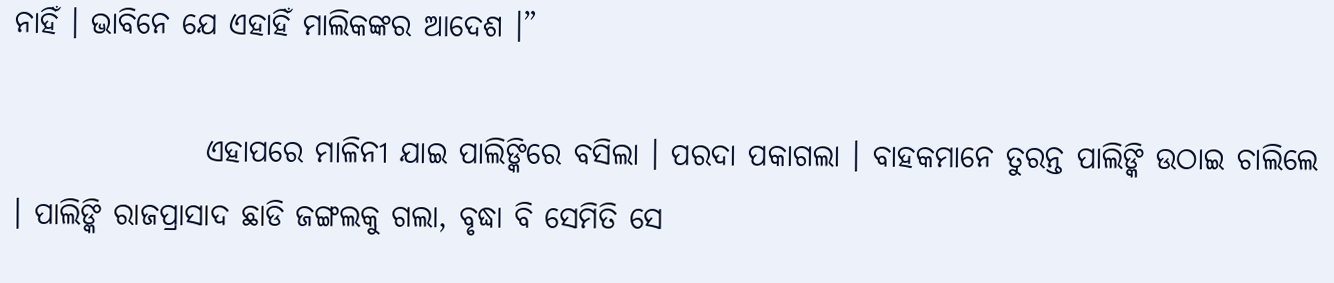ନାହିଁ । ଭାବିନେ ଯେ ଏହାହିଁ ମାଲିକଙ୍କର ଆଦେଶ ।”

                ଏହାପରେ ମାଳିନୀ ଯାଇ ପାଲିଙ୍କିରେ ବସିଲା । ପରଦା ପକାଗଲା । ବାହକମାନେ ତୁରନ୍ତ ପାଲିଙ୍କି ଉଠାଇ ଚାଲିଲେ । ପାଲିଙ୍କି ରାଜପ୍ରାସାଦ ଛାଡି ଜଙ୍ଗଲକୁ ଗଲା, ବୃଦ୍ଧା ବି ସେମିତି ସେ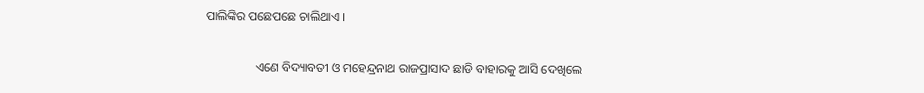ପାଲିଙ୍କିର ପଛେପଛେ ଚାଲିଥାଏ ।

                ଏଣେ ବିଦ୍ୟାବତୀ ଓ ମହେନ୍ଦ୍ରନାଥ ରାଜପ୍ରାସାଦ ଛାଡି ବାହାରକୁ ଆସି ଦେଖିଲେ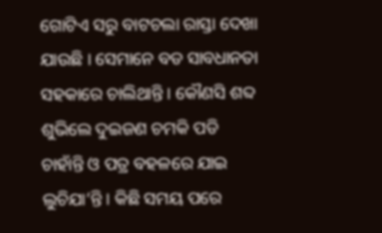ଗୋଟିଏ ସରୁ ବାଟଚଲା ରାସ୍ତା ଦେଖା ଯାଉଛି । ସେମାନେ ବଡ ସାବଧାନତା ସହକାରେ ଚାଲିଥାନ୍ତି । କୌଣସି ଶବ୍ଦ ଶୁଭିଲେ ଦୁଇଜଣ ଚମକି ପଡି ଚାହାଁନ୍ତି ଓ ପତ୍ର ବହଳରେ ଯାଇ ଲୁଚିଯା’ନ୍ତି । କିଛି ସମୟ ପରେ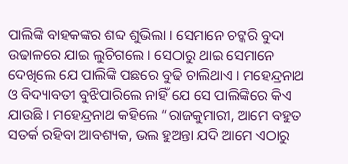ପାଲିଙ୍କି ବାହକଙ୍କର ଶବ୍ଦ ଶୁଭିଲା । ସେମାନେ ଚଟ୍କରି ବୁଦା ଉଢାଳରେ ଯାଇ ଲୁଚିଗଲେ । ସେଠାରୁ ଥାଇ ସେମାନେ ଦେଖିଲେ ଯେ ପାଲିଙ୍କି ପଛରେ ବୁଢି ଚାଲିଥାଏ । ମହେନ୍ଦ୍ରନାଥ ଓ ବିଦ୍ୟାବତୀ ବୁଝିପାରିଲେ ନାହିଁ ଯେ ସେ ପାଲିଙ୍କିରେ କିଏ ଯାଉଛି । ମହେନ୍ଦ୍ରନାଥ କହିଲେ “ରାଜକୁମାରୀ, ଆମେ ବହୁତ ସତର୍କ ରହିବା ଆବଶ୍ୟକ, ଭଲ ହୁଅନ୍ତା ଯଦି ଆମେ ଏଠାରୁ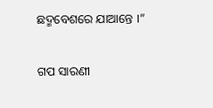ଛଦ୍ମବେଶରେ ଯାଆନ୍ତେ ।”


ଗପ ସାରଣୀ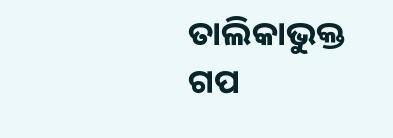ତାଲିକାଭୁକ୍ତ ଗପ